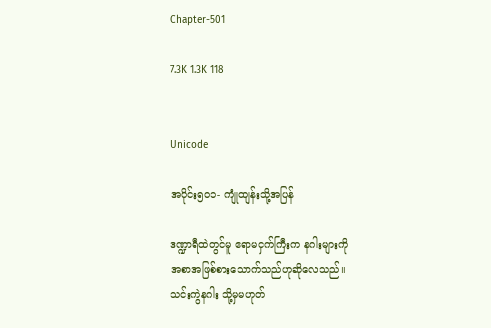Chapter-501

7.3K 1.3K 118


Unicode

အပိုင်း၅၀၁- ကျုံထျန်းသို့အပြန်

ဒဏ္ဍာရီထဲတွင်မူ ဧရာမငှက်ကြီးက နဂါးများကို
အစာအဖြစ်စားသောက်သည်ဟုဆိုလေသည်။
သင်းကွဲနဂါး သို့မှမဟုတ်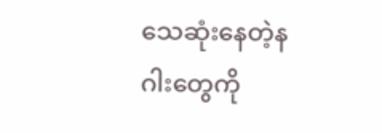သေဆုံးနေတဲ့နဂါးတွေကို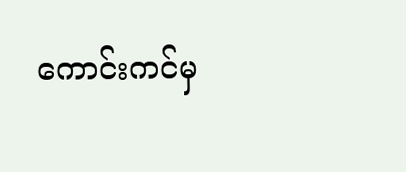ကောင်းကင်မှ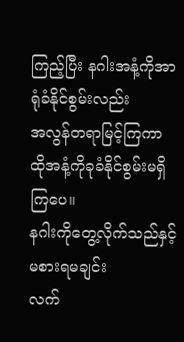ကြည့်ပြီး နဂါးအနံ့ကိုအာရုံခံနိုင်စွမ်းလည်း
အလွန်တရာမြင့်ကြကာ
ထိုအနံ့ကိုခုခံနိုင်စွမ်းမရှိကြပေ။
နဂါးကိုတွေ့လိုက်သည်နှင့် မစားရမချင်း
လက်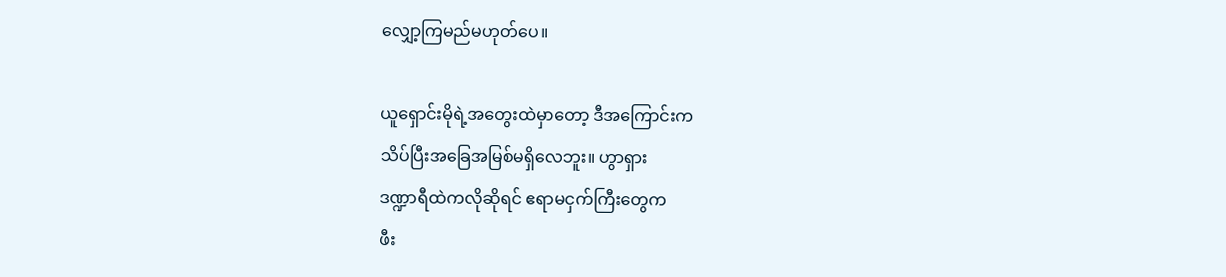လျှော့ကြမည်မဟုတ်ပေ။

ယူရှောင်းမိုရဲ့အတွေးထဲမှာတော့ ဒီအကြောင်းက
သိပ်ပြီးအခြေအမြစ်မရှိလေဘူး။ ဟွာရှား
ဒဏ္ဍာရီထဲကလိုဆိုရင် ဧရာမငှက်ကြီးတွေက
ဖီး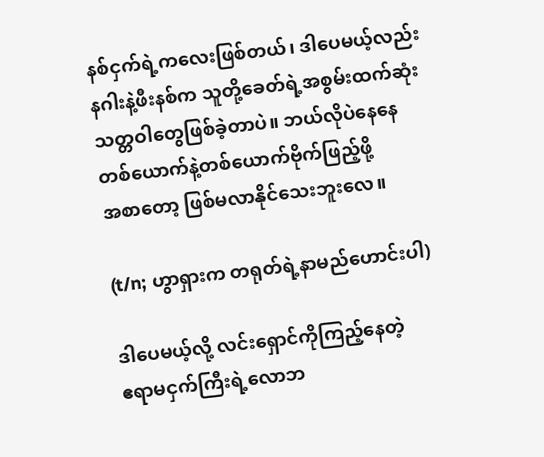နစ်ငှက်ရဲ့ကလေးဖြစ်တယ်၊ ဒါပေမယ့်လည်း
နဂါးနဲ့ဖီးနစ်က သူတို့ခေတ်ရဲ့အစွမ်းထက်ဆုံး
သတ္တဝါတွေဖြစ်ခဲ့တာပဲ။ ဘယ်လိုပဲနေနေ
တစ်ယောက်နဲ့တစ်ယောက်ဗိုက်ဖြည့်ဖို့
အစာတော့ ဖြစ်မလာနိုင်သေးဘူးလေ။

(t/n; ဟွာရှားက တရုတ်ရဲ့နာမည်ဟောင်းပါ)

ဒါပေမယ့်လို့ လင်းရှောင်ကိုကြည့်နေတဲ့
ဧရာမငှက်ကြီးရဲ့လောဘ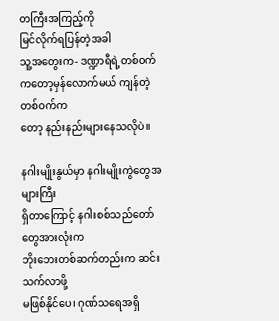တကြီးအကြည့်ကို
မြင်လိုက်ရပြန်တဲ့အခါ
သူ့အတွေးက- ဒဏ္ဍာရီရဲ့တစ်ဝက်
ကတော့မှန်လောက်မယ် ကျန်တဲ့တစ်ဝက်က
တော့ နည်းနည်းများနေသလိုပဲ။

နဂါးမျိုးနွယ်မှာ နဂါးမျိုးကွဲတွေအများကြီး
ရှိတာကြောင့် နဂါးစစ်သည်တော်တွေအားလုံးက
ဘိုးဘေးတစ်ဆက်တည်းက ဆင်းသက်လာဖို့
မဖြစ်နိုင်ပေ၊ ဂုဏ်သရေအရှိ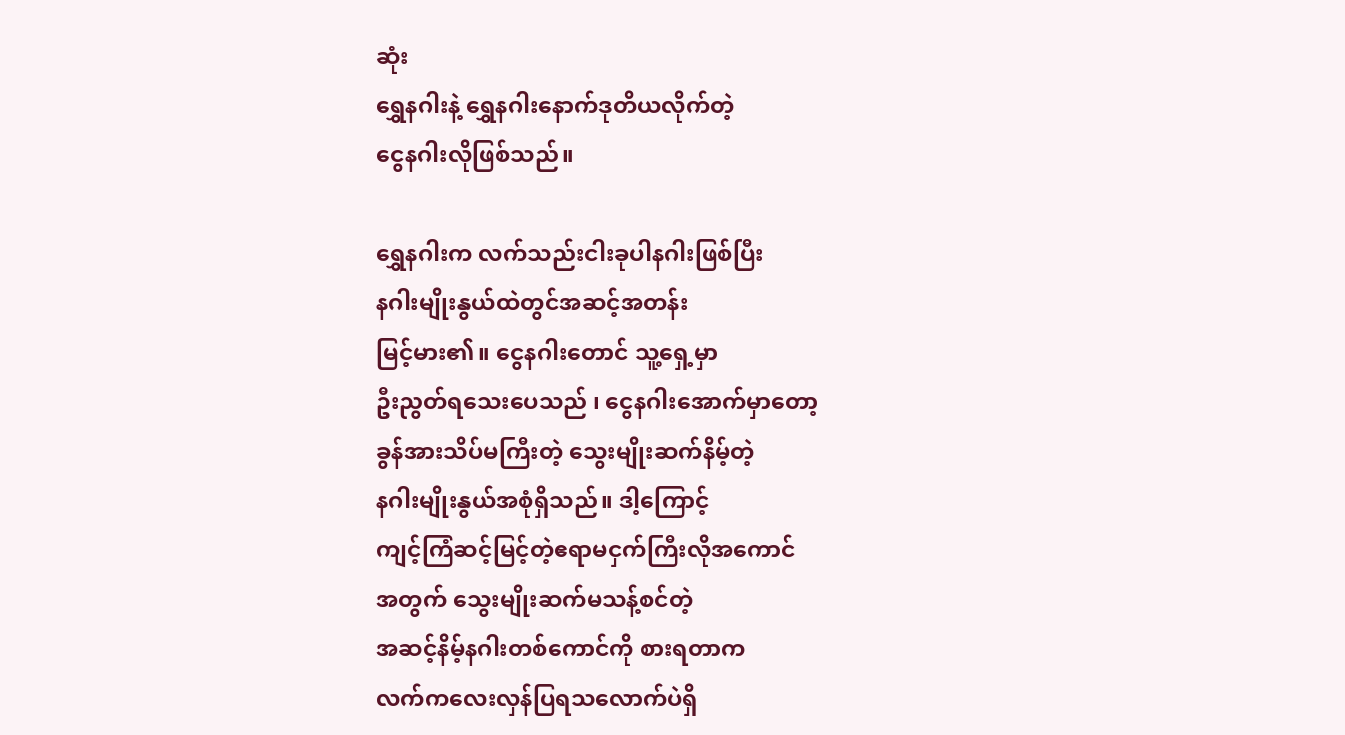ဆုံး
ရွှေနဂါးနဲ့ ရွှေနဂါးနောက်ဒုတိယလိုက်တဲ့
ငွေနဂါးလိုဖြစ်သည်။

ရွှေနဂါးက လက်သည်းငါးခုပါနဂါးဖြစ်ပြီး
နဂါးမျိုးနွယ်ထဲတွင်အဆင့်အတန်း
မြင့်မား၏။ ငွေနဂါးတောင် သူ့ရှေ့မှာ
ဦးညွတ်ရသေးပေသည် ၊ ငွေနဂါးအောက်မှာတော့
ခွန်အားသိပ်မကြီးတဲ့ သွေးမျိုးဆက်နိမ့်တဲ့
နဂါးမျိုးနွယ်အစုံရှိသည်။ ဒါ့ကြောင့်
ကျင့်ကြံဆင့်မြင့်တဲ့ဧရာမငှက်ကြီးလိုအကောင်
အတွက် သွေးမျိုးဆက်မသန့်စင်တဲ့
အဆင့်နိမ့်နဂါးတစ်ကောင်ကို စားရတာက
လက်ကလေးလှန်ပြရသလောက်ပဲရှိ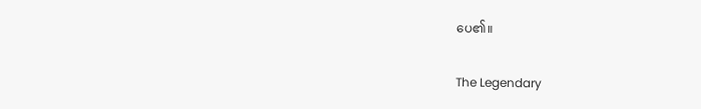ပေ၏။

The Legendary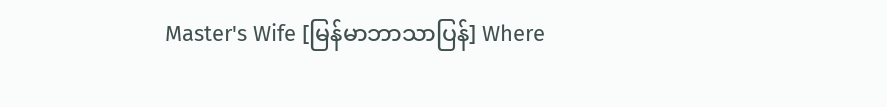Master's Wife [မြန်မာဘာသာပြန်] Where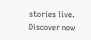stories live. Discover now